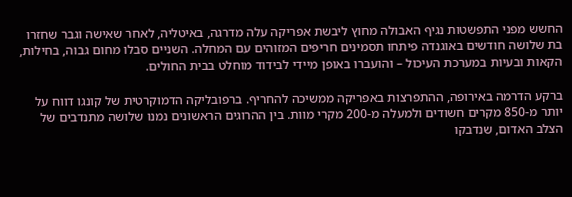החשש מפני התפשטות נגיף האבולה מחוץ ליבשת אפריקה עלה מדרגה, באיטליה, לאחר שאישה וגבר שחזרו בת שלושה חודשים באוגנדה פיתחו תסמינים חריפים המזוהים עם המחלה. השניים סבלו מחום גבוה, בחילות, הקאות ובעיות במערכת העיכול – והועברו באופן מיידי לבידוד מוחלט בבית החולים.

ברקע הדרמה באירופה, ההתפרצות באפריקה ממשיכה להחריף. ברפובליקה הדמוקרטית של קונגו דווח על יותר מ-850 מקרים חשודים ולמעלה מ-200 מקרי מוות. בין ההרוגים הראשונים נמנו שלושה מתנדבים של הצלב האדום, שנדבקו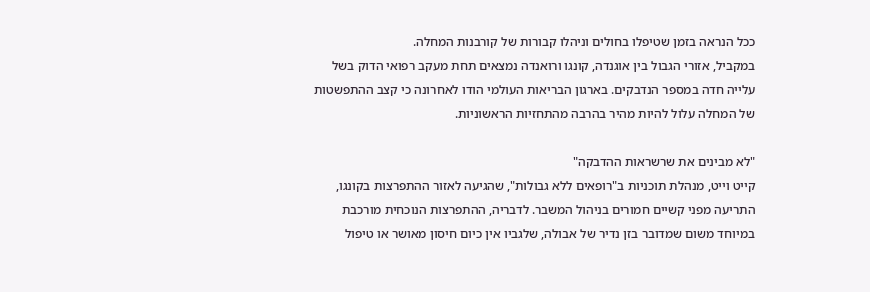ככל הנראה בזמן שטיפלו בחולים וניהלו קבורות של קורבנות המחלה.
במקביל, אזורי הגבול בין אוגנדה, קונגו ורואנדה נמצאים תחת מעקב רפואי הדוק בשל עלייה חדה במספר הנדבקים. בארגון הבריאות העולמי הודו לאחרונה כי קצב ההתפשטות של המחלה עלול להיות מהיר בהרבה מהתחזיות הראשוניות.

"לא מבינים את שרשראות ההדבקה"
קייט וייט, מנהלת תוכניות ב"רופאים ללא גבולות", שהגיעה לאזור ההתפרצות בקונגו, התריעה מפני קשיים חמורים בניהול המשבר. לדבריה, ההתפרצות הנוכחית מורכבת במיוחד משום שמדובר בזן נדיר של אבולה, שלגביו אין כיום חיסון מאושר או טיפול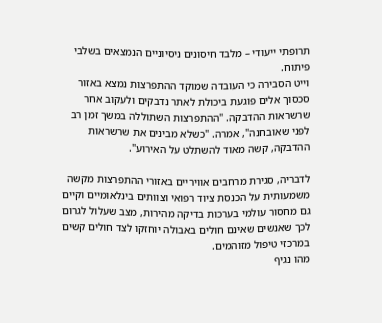תרופתי ייעודי – מלבד חיסונים ניסיוניים הנמצאים בשלבי פיתוח.
וייט הסבירה כי העובדה שמוקד ההתפרצות נמצא באזור סכסוך אלים פוגעת ביכולת לאתר נדבקים ולעקוב אחר שרשראות ההדבקה. "ההתפרצות השתוללה במשך זמן רב לפני שאובחנה", אמרה. "כשלא מבינים את שרשראות ההדבקה, קשה מאוד להשתלט על האירוע".

לדבריה, סגירת מרחבים אוויריים באזורי ההתפרצות מקשה משמעותית על הכנסת ציוד רפואי וצוותים בינלאומיים וקיים גם מחסור עולמי בערכות בדיקה מהירות, מצב שעלול לגרום לכך שאנשים שאינם חולים באבולה יוחזקו לצד חולים קשים במרכזי טיפול מזוהמים.
מהו נגיף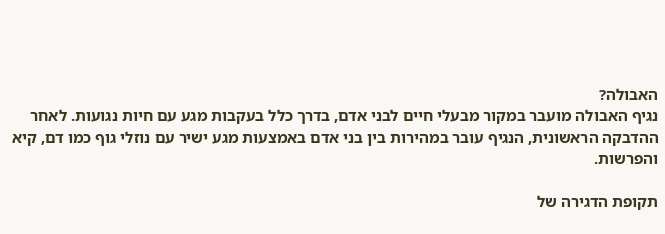האבולה?
נגיף האבולה מועבר במקור מבעלי חיים לבני אדם, בדרך כלל בעקבות מגע עם חיות נגועות. לאחר ההדבקה הראשונית, הנגיף עובר במהירות בין בני אדם באמצעות מגע ישיר עם נוזלי גוף כמו דם, קיא והפרשות.

תקופת הדגירה של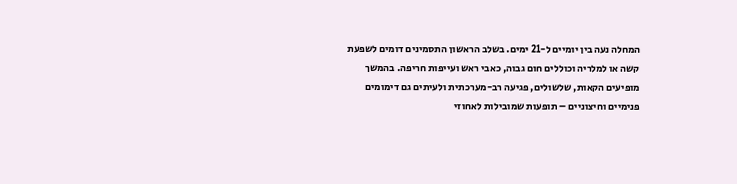המחלה נעה בין יומיים ל-21 ימים. בשלב הראשון התסמינים דומים לשפעת קשה או למלריה וכוללים חום גבוה, כאבי ראש ועייפות חריפה. בהמשך מופיעים הקאות, שלשולים, פגיעה רב-מערכתית ולעיתים גם דימומים פנימיים וחיצוניים – תופעות שמובילות לאחוזי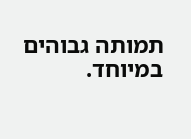תמותה גבוהים במיוחד.